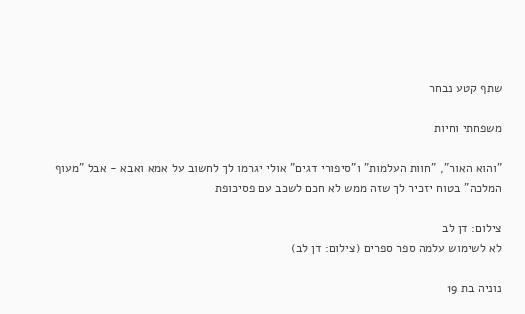שתף קטע נבחר

משפחתי וחיות

"והוא האור", "חוות העלמות" ו"סיפורי דגים" אולי יגרמו לך לחשוב על אמא ואבא - אבל "מעוף המלכה" בטוח יזכיר לך שזה ממש לא חכם לשכב עם פסיכופת

צילום: דן לב
לא לשימוש עלמה ספר ספרים (צילום: דן לב)

נוניה בת 19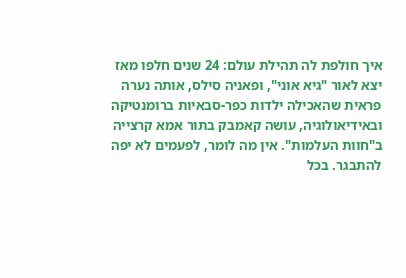איך חולפת לה תהילת עולם: 24 שנים חלפו מאז יצא לאור "גיא אוני", ופאניה סילס, אותה נערה פראית שהאכילה ילדות כפר-סבאיות ברומנטיקה ובאידיאולוגיה, עושה קאמבק בתור אמא קרצייה ב"חוות העלמות". אין מה לומר, לפעמים לא יפה להתבגר. בכל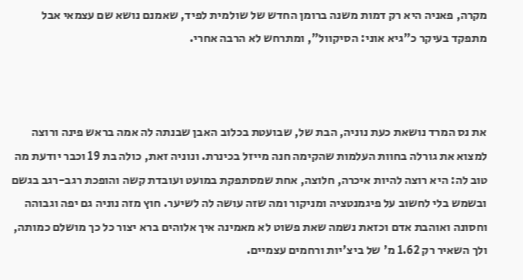מקרה, פאניה היא רק דמות משנה ברומן החדש של שולמית לפיד, שאמנם נושא שם עצמאי אבל מתפקד בעיקר כ"גיא אוני: הסיקוול", ומתרחש לא הרבה אחרי.



את נס המרד נושאת כעת נוניה, הבת של, שבועטת בכלוב האבן שבנתה לה אמה בראש פינה ורוצה למצוא את גורלה בחוות העלמות שהקימה חנה מייזל בכינרת. ונוניה זאת, כולה בת 19 וכבר יודעת מה טוב לה: היא רוצה להיות איכרה, חלוצה, אחת שמסתפקת במועט ועובדת קשה והופכת רגב-רגב בגשם ובשמש בלי לחשוב על פיגמנטציה ומניקור ומה שזה עושה לה לשיער. חוץ מזה נוניה גם יפה וגבוהה וחסונה ואוהבת אדם וכזאת נשמה שאת פשוט לא מאמינה איך אלוהים ברא יצור כל כך מושלם כמותה, ולך השאיר רק 1.62 מ' של ביצ'יות ורחמים עצמיים.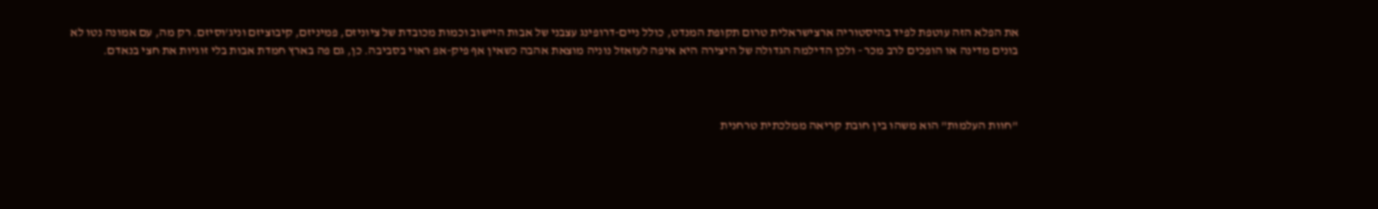את הפלא הזה עוטפת לפיד בהיסטוריה ארצישראלית טרום תקופת המנדט, כולל ניים-דרופינג עצבני של אבות היישוב וכמות מכובדת של ציוניזם, פמיניזם, קיבוציזם וניג'וסיזם. רק מה, עם אמונה נטו לא בונים מדינה או הופכים לרב מכר - ולכן הדילמה הגדולה של היצירה היא איפה לעזאזל נוניה מוצאת אהבה כשאין אף פיק-אפ ראוי בסביבה. כן, גם פה בארץ חמדת אבות בלי זוגיות את חצי בנאדם.



"חוות העלמות" הוא משהו בין חובת קריאה ממלכתית טרחנית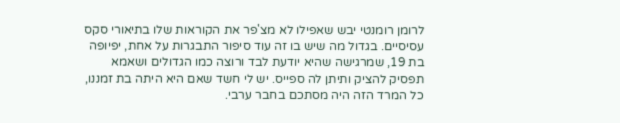לרומן רומנטי יבש שאפילו לא מצ'פר את הקוראות שלו בתיאורי סקס עסיסיים. בגדול מה שיש בו זה עוד סיפור התבגרות על אחת, יפיופה בת 19, שמרגישה שהיא יודעת לבד ורוצה כמו הגדולים ושאמא תפסיק להציק ותיתן לה ספייס. יש לי חשד שאם היא היתה בת זמננו, כל המרד הזה היה מסתכם בחבר ערבי.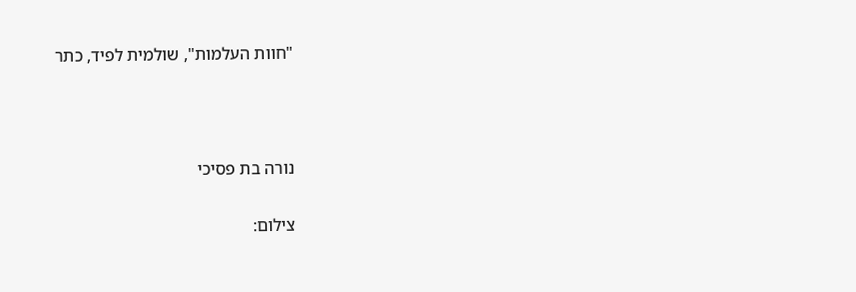"חוות העלמות", שולמית לפיד, כתר



נורה בת פסיכי

צילום: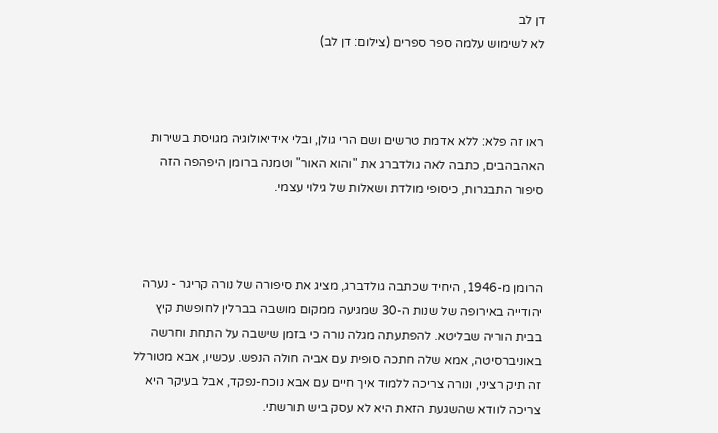דן לב
לא לשימוש עלמה ספר ספרים (צילום: דן לב)



ראו זה פלא: ללא אדמת טרשים ושם הרי גולן, ובלי אידיאולוגיה מגויסת בשירות האהבהבים, כתבה לאה גולדברג את "והוא האור" וטמנה ברומן היפהפה הזה סיפור התבגרות, כיסופי מולדת ושאלות של גילוי עצמי.



הרומן מ-1946, היחיד שכתבה גולדברג, מציג את סיפורה של נורה קריגר - נערה יהודייה באירופה של שנות ה-30 שמגיעה ממקום מושבה בברלין לחופשת קיץ בבית הוריה שבליטא. להפתעתה מגלה נורה כי בזמן שישבה על התחת וחרשה באוניברסיטה, אמא שלה חתכה סופית עם אביה חולה הנפש. עכשיו, אבא מטורלל זה תיק רציני, ונורה צריכה ללמוד איך חיים עם אבא נוכח-נפקד, אבל בעיקר היא צריכה לוודא שהשגעת הזאת היא לא עסק ביש תורשתי.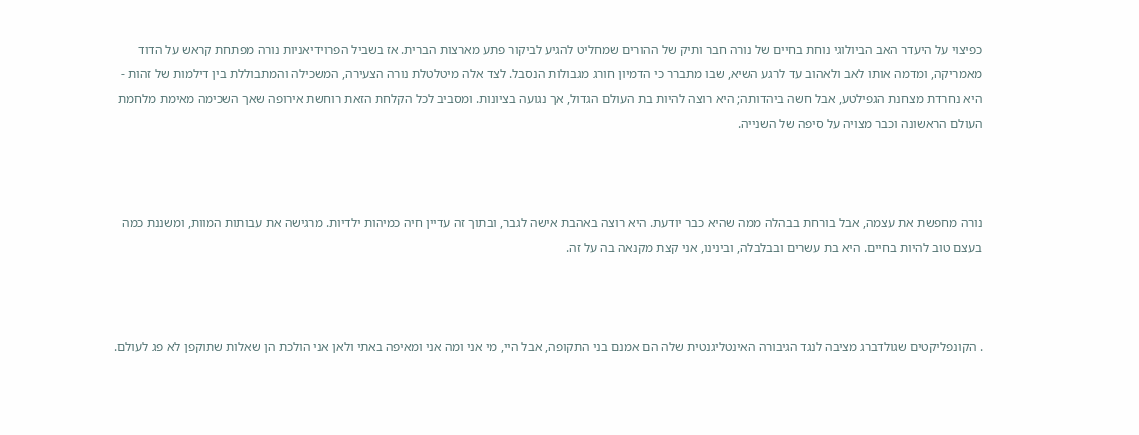כפיצוי על היעדר האב הביולוגי נוחת בחיים של נורה חבר ותיק של ההורים שמחליט להגיע לביקור פתע מארצות הברית. אז בשביל הפרוידיאניות נורה מפתחת קראש על הדוד מאמריקה, ומדמה אותו לאב ולאהוב עד לרגע השיא, שבו מתברר כי הדמיון חורג מגבולות הנסבל. לצד אלה מיטלטלת נורה הצעירה, המשכילה והמתבוללת בין דילמות של זהות - היא נחרדת מצחנת הגפילטע, אבל חשה ביהדותה; היא רוצה להיות בת העולם הגדול, אך נגועה בציונות. ומסביב לכל הקלחת הזאת רוחשת אירופה שאך השכימה מאימת מלחמת העולם הראשונה וכבר מצויה על סיפה של השנייה.



נורה מחפשת את עצמה, אבל בורחת בבהלה ממה שהיא כבר יודעת. היא רוצה באהבת אישה לגבר, ובתוך זה עדיין חיה כמיהות ילדיות. מרגישה את עבותות המוות, ומשננת כמה בעצם טוב להיות בחיים. היא בת עשרים ובבלבלה, ובינינו, אני קצת מקנאה בה על זה.



. הקונפליקטים שגולדברג מציבה לנגד הגיבורה האינטליגנטית שלה הם אמנם בני התקופה, אבל היי, מי אני ומה אני ומאיפה באתי ולאן אני הולכת הן שאלות שתוקפן לא פג לעולם.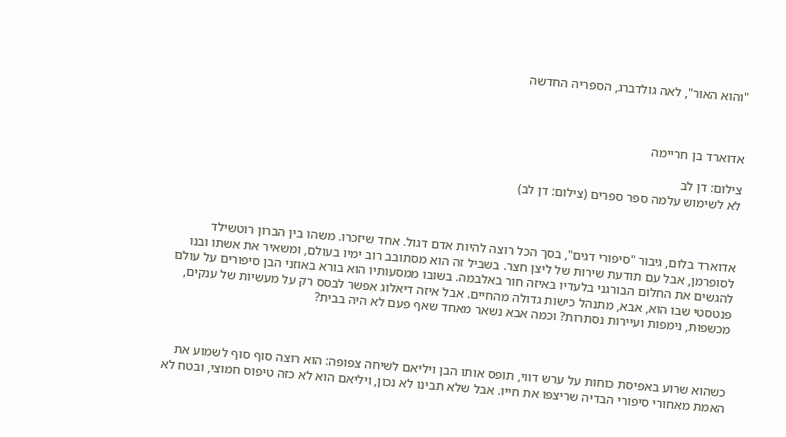"והוא האור", לאה גולדברג, הספריה החדשה



אדוארד בן חריימה

צילום: דן לב
לא לשימוש עלמה ספר ספרים (צילום: דן לב)



אדוארד בלום, גיבור "סיפורי דגים", בסך הכל רוצה להיות אדם דגול. אחד שיזכרו. משהו בין הברון רוטשילד לסופרמן, אבל עם תודעת שירות של ליצן חצר. בשביל זה הוא מסתובב רוב ימיו בעולם, ומשאיר את אשתו ובנו להגשים את החלום הבורגני בלעדיו באיזה חור באלבמה. בשובו ממסעותיו הוא בורא באוזני הבן סיפורים על עולם פנטסטי שבו הוא, אבא, מתנהל כישות גדולה מהחיים. אבל איזה דיאלוג אפשר לבסס רק על מעשיות של ענקים, מכשפות, נימפות ועיירות נסתרות? וכמה אבא נשאר מאחד שאף פעם לא היה בבית?



כשהוא שרוע באפיסת כוחות על ערש דווי, תופס אותו הבן ויליאם לשיחה צפופה: הוא רוצה סוף סוף לשמוע את האמת מאחורי סיפורי הבדיה שריצפו את חייו. אבל שלא תבינו לא נכון, ויליאם הוא לא כזה טיפוס חמוצי, ובטח לא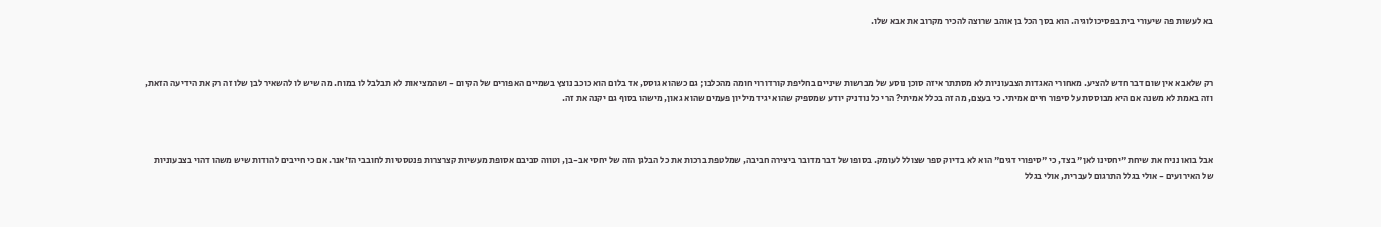בא לעשות פה שיעורי בית בפסיכולוגיה. הוא בסך הכל בן אוהב שרוצה להכיר מקרוב את אבא שלו.



רק שלאבא אין שום דבר חדש להציע. מאחורי האגדות הצבעוניות לא מסתתר איזה סוכן נוסע של מברשות שיניים בחליפת קורדורוי חומה מהכלבו; גם כשהוא גוסס, אד בלום הוא כוכב נוצץ בשמיים האפורים של הקיום - ושהמציאות לא תבלבל לו במוח. מה שיש לו להשאיר לבן שלו זה רק את הידיעה הזאת, וזה באמת לא משנה אם היא מבוססת על סיפור חיים אמיתי. כי בעצם, מה זה בכלל אמיתי? הרי כל נודניק יודע שמספיק שהוא יגיד מיליון פעמים שהוא גאון, מישהו בסוף גם יקנה את זה.



אבל בואו נניח את שיחת "יחסינו לאן" בצד, כי "סיפורי דגים" הוא לא בדיוק ספר שצולל לעומק. בסופו של דבר מדובר ביצירה חביבה, שמלטפת ברכות את כל הבלגן הזה של יחסי אב-בן, וטווה סביבם אסופת מעשיות קצרצרות פנטסטיות לחובבי הז'אנר. אם כי חייבים להודות שיש משהו דהוי בצבעוניות של האירועים - אולי בגלל התרגום לעברית, אולי בגלל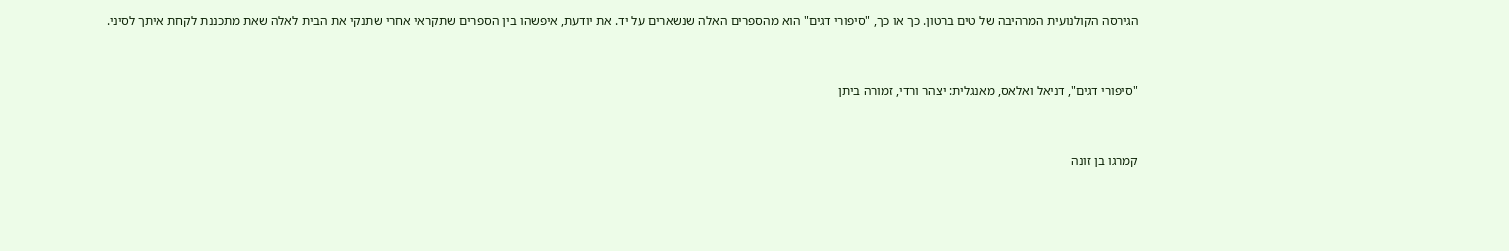הגירסה הקולנועית המרהיבה של טים ברטון. כך או כך, "סיפורי דגים" הוא מהספרים האלה שנשארים על יד. את יודעת, איפשהו בין הספרים שתקראי אחרי שתנקי את הבית לאלה שאת מתכננת לקחת איתך לסיני.



"סיפורי דגים", דניאל ואלאס, מאנגלית: יצהר ורדי, זמורה ביתן



קמרגו בן זונה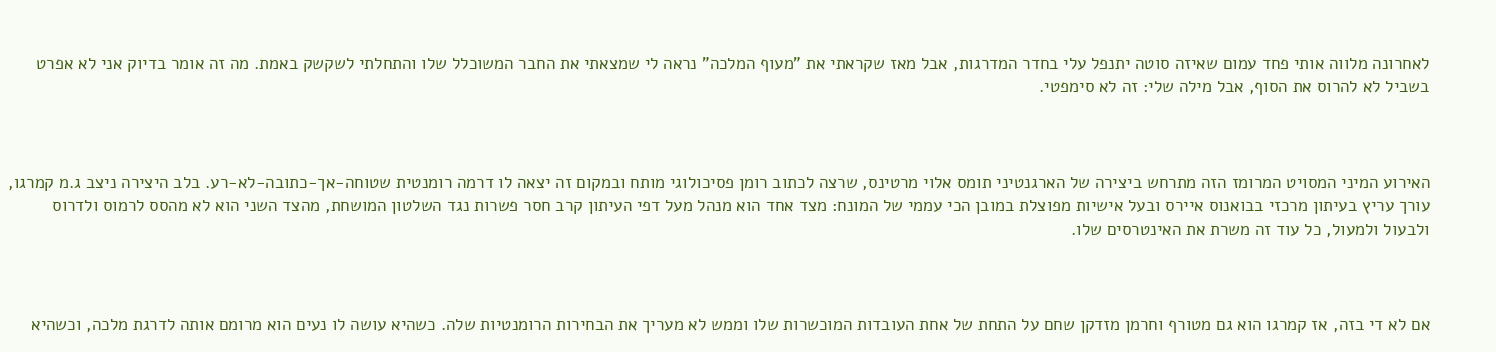לאחרונה מלווה אותי פחד עמום שאיזה סוטה יתנפל עלי בחדר המדרגות, אבל מאז שקראתי את "מעוף המלכה" נראה לי שמצאתי את החבר המשוכלל שלו והתחלתי לשקשק באמת. מה זה אומר בדיוק אני לא אפרט בשביל לא להרוס את הסוף, אבל מילה שלי: זה לא סימפטי.



האירוע המיני המסויט המרומז הזה מתרחש ביצירה של הארגנטיני תומס אלוי מרטינס, שרצה לכתוב רומן פסיכולוגי מותח ובמקום זה יצאה לו דרמה רומנטית שטוחה-אך-כתובה-לא-רע. בלב היצירה ניצב ג.מ קמרגו, עורך עריץ בעיתון מרכזי בבואנוס איירס ובעל אישיות מפוצלת במובן הכי עממי של המונח: מצד אחד הוא מנהל מעל דפי העיתון קרב חסר פשרות נגד השלטון המושחת, מהצד השני הוא לא מהסס לרמוס ולדרוס ולבעול ולמעול, כל עוד זה משרת את האינטרסים שלו.



אם לא די בזה, אז קמרגו הוא גם מטורף וחרמן מזדקן שחם על התחת של אחת העובדות המוכשרות שלו וממש לא מעריך את הבחירות הרומנטיות שלה. כשהיא עושה לו נעים הוא מרומם אותה לדרגת מלכה, וכשהיא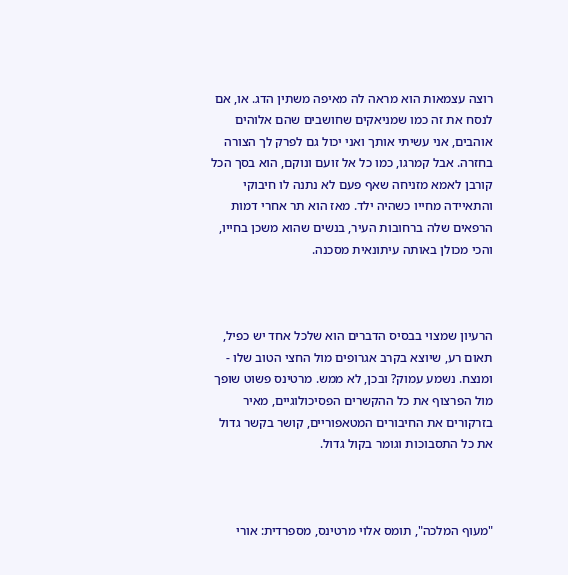רוצה עצמאות הוא מראה לה מאיפה משתין הדג. או, אם לנסח את זה כמו שמניאקים שחושבים שהם אלוהים אוהבים, אני עשיתי אותך ואני יכול גם לפרק לך הצורה בחזרה. אבל קמרגו, כמו כל אל זועם ונוקם, הוא בסך הכל קורבן לאמא מזניחה שאף פעם לא נתנה לו חיבוקי והתאיידה מחייו כשהיה ילד. מאז הוא תר אחרי דמות הרפאים שלה ברחובות העיר, בנשים שהוא משכן בחייו, והכי מכולן באותה עיתונאית מסכנה.



הרעיון שמצוי בבסיס הדברים הוא שלכל אחד יש כפיל, תאום רע, שיוצא בקרב אגרופים מול החצי הטוב שלו - ומנצח. נשמע עמוק? ובכן, לא ממש. מרטינס פשוט שופך מול הפרצוף את כל ההקשרים הפסיכולוגיים, מאיר בזרקורים את החיבורים המטאפוריים, קושר בקשר גדול את כל התסבוכות וגומר בקול גדול.



"מעוף המלכה", תומס אלוי מרטינס, מספרדית: אורי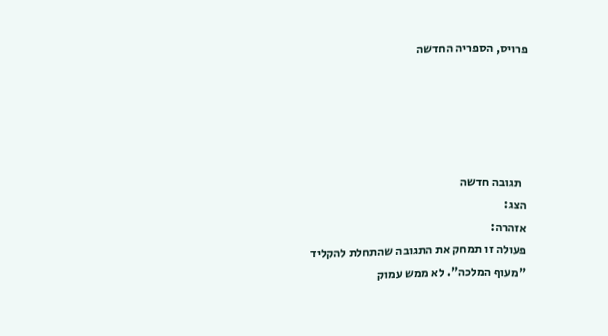פרויס, הספריה החדשה





  תגובה חדשה
הצג:
אזהרה:
פעולה זו תמחק את התגובה שהתחלת להקליד
"מעוף המלכה". לא ממש עמוק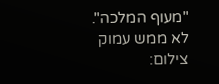"מעוף המלכה". לא ממש עמוק
צילום: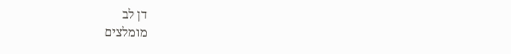דן לב
מומלצים